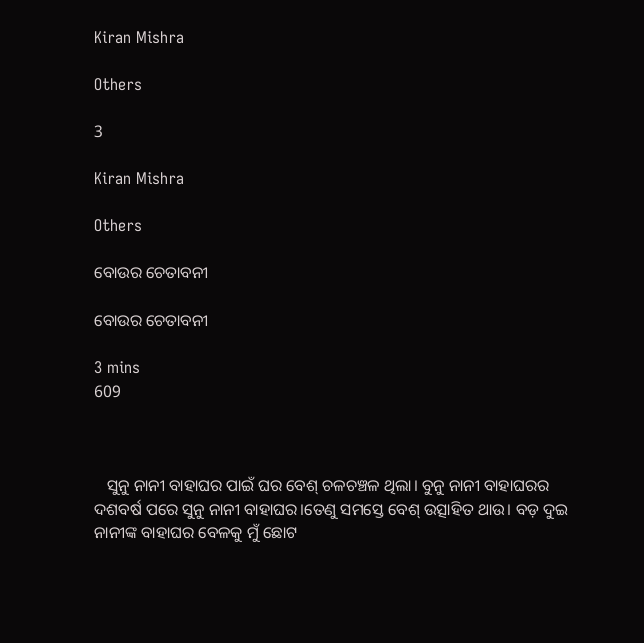Kiran Mishra

Others

3

Kiran Mishra

Others

ବୋଉର ଚେତାବନୀ

ବୋଉର ଚେତାବନୀ

3 mins
609



   ସୁନୁ ନାନୀ ବାହାଘର ପାଇଁ ଘର ବେଶ୍ ଚଳଚଞ୍ଚଳ ଥିଲା। ବୁନୁ ନାନୀ ବାହାଘରର ଦଶବର୍ଷ ପରେ ସୁନୁ ନାନୀ ବାହାଘର।ତେଣୁ ସମସ୍ତେ ବେଶ୍ ଉତ୍ସାହିତ ଥାଉ। ବଡ଼ ଦୁଇ ନାନୀଙ୍କ ବାହାଘର ବେଳକୁ ମୁଁ ଛୋଟ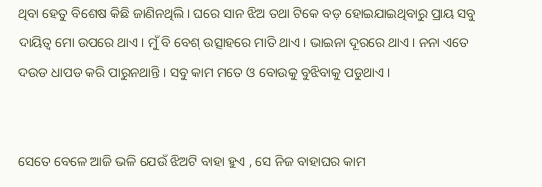ଥିବା ହେତୁ ବିଶେଷ କିଛି ଜାଣିନଥିଲି। ଘରେ ସାନ ଝିଅ ତଥା ଟିକେ ବଡ଼ ହୋଇଯାଇଥିବାରୁ ପ୍ରାୟ ସବୁ ଦାୟିତ୍ବ ମୋ ଉପରେ ଥାଏ। ମୁଁ ବି ବେଶ୍ ଉତ୍ସାହରେ ମାତି ଥାଏ। ଭାଇନା ଦୂରରେ ଥାଏ। ନନା ଏତେ ଦଉଡ ଧାପଡ କରି ପାରୁନଥାନ୍ତି। ସବୁ କାମ ମତେ ଓ ବୋଉକୁ ବୁଝିବାକୁ ପଡୁଥାଏ।


ସେତେ ବେଳେ ଆଜି ଭଳି ଯେଉଁ ଝିଅଟି ବାହା ହୁଏ , ସେ ନିଜ ବାହାଘର କାମ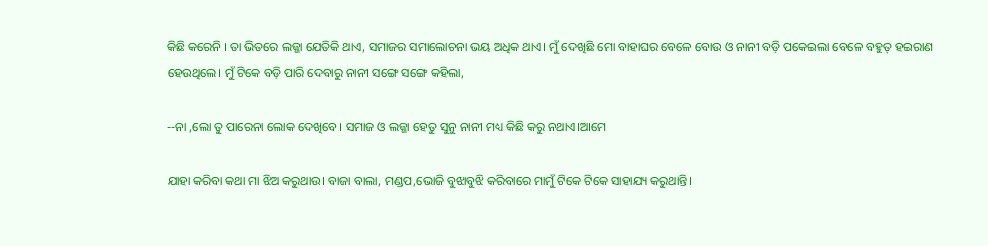କିଛି କରେନି । ତା ଭିତରେ ଲଜ୍ଜା ଯେତିକି ଥାଏ, ସମାଜର ସମାଲୋଚନା ଭୟ ଅଧିକ ଥାଏ। ମୁଁ ଦେଖିଛି ମୋ ବାହାଘର ବେଳେ ବୋଉ ଓ ନାନୀ ବଡ଼ି ପକେଇଲା ବେଳେ ବହୁତ୍ ହଇରାଣ ହେଉଥିଲେ। ମୁଁ ଟିକେ ବଡ଼ି ପାରି ଦେବାରୁ ନାନୀ ସଙ୍ଗେ ସଙ୍ଗେ କହିଲା,

--ନା ,ଲୋ ତୁ ପାରେନା ଲୋକ ଦେଖିବେ। ସମାଜ ଓ ଲଜ୍ଜା ହେତୁ ସୁନୁ ନାନୀ ମଧ୍ୟ କିଛି କରୁ ନଥାଏ।ଆମେ

ଯାହା କରିବା କଥା ମା ଝିଅ କରୁଥାଉ। ବାଜା ବାଲା, ମଣ୍ଡପ,ଭୋଜି ବୁଝାବୁଝି କରିବାରେ ମାମୁଁ ଟିକେ ଟିକେ ସାହାଯ୍ୟ କରୁଥାନ୍ତି।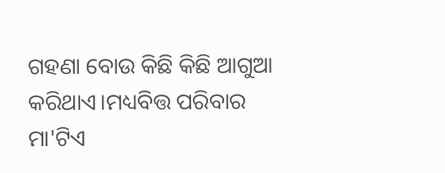ଗହଣା ବୋଉ କିଛି କିଛି ଆଗୁଆ କରିଥାଏ।ମଧ୍ୟବିତ୍ତ ପରିବାର ମା'ଟିଏ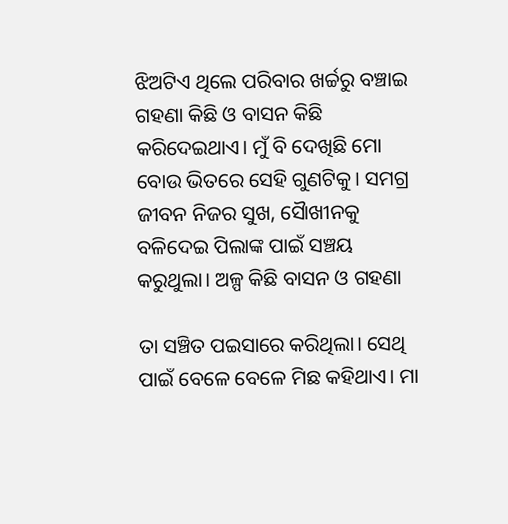ଝିଅଟିଏ ଥିଲେ ପରିବାର ଖର୍ଚ୍ଚରୁ ବଞ୍ଚାଇ ଗହଣା କିଛି ଓ ବାସନ କିଛି କରିଦେଇଥାଏ। ମୁଁ ବି ଦେଖିଛି ମୋ ବୋଉ ଭିତରେ ସେହି ଗୁଣଟିକୁ। ସମଗ୍ର ଜୀବନ ନିଜର ସୁଖ, ସୈାଖୀନକୁ ବଳିଦେଇ ପିଲାଙ୍କ ପାଇଁ ସଞ୍ଚୟ କରୁଥୁଲା। ଅଳ୍ପ କିଛି ବାସନ ଓ ଗହଣା

ତା ସଞ୍ଚିତ ପଇସାରେ କରିଥିଲା। ସେଥି ପାଇଁ ବେଳେ ବେଳେ ମିଛ କହିଥାଏ। ମା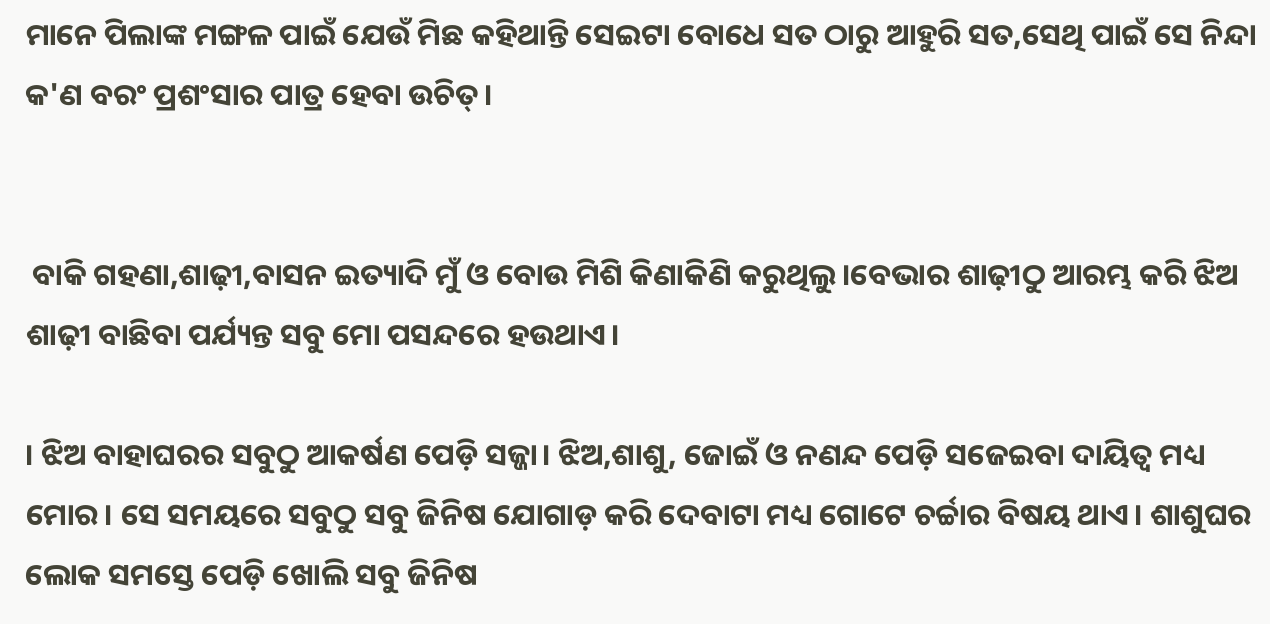ମାନେ ପିଲାଙ୍କ ମଙ୍ଗଳ ପାଇଁ ଯେଉଁ ମିଛ କହିଥାନ୍ତି ସେଇଟା ବୋଧେ ସତ ଠାରୁ ଆହୁରି ସତ,ସେଥି ପାଇଁ ସେ ନିନ୍ଦା କ'ଣ ବରଂ ପ୍ରଶଂସାର ପାତ୍ର ହେବା ଉଚିତ୍।


 ବାକି ଗହଣା,ଶାଢ଼ୀ,ବାସନ ଇତ୍ୟାଦି ମୁଁ ଓ ବୋଉ ମିଶି କିଣାକିଣି କରୁଥିଲୁ।ବେଭାର ଶାଢ଼ୀଠୁ ଆରମ୍ଭ କରି ଝିଅ ଶାଢ଼ୀ ବାଛିବା ପର୍ଯ୍ୟନ୍ତ ସବୁ ମୋ ପସନ୍ଦରେ ହଉଥାଏ।

। ଝିଅ ବାହାଘରର ସବୁଠୁ ଆକର୍ଷଣ ପେଡ଼ି ସଜ୍ଜା। ଝିଅ,ଶାଶୁ, ଜୋଇଁ ଓ ନଣନ୍ଦ ପେଡ଼ି ସଜେଇବା ଦାୟିତ୍ବ ମଧ୍ୟ ମୋର। ସେ ସମୟରେ ସବୁଠୁ ସବୁ ଜିନିଷ ଯୋଗାଡ଼ କରି ଦେବାଟା ମଧ୍ୟ ଗୋଟେ ଚର୍ଚ୍ଚାର ବିଷୟ ଥାଏ। ଶାଶୁଘର ଲୋକ ସମସ୍ତେ ପେଡ଼ି ଖୋଲି ସବୁ ଜିନିଷ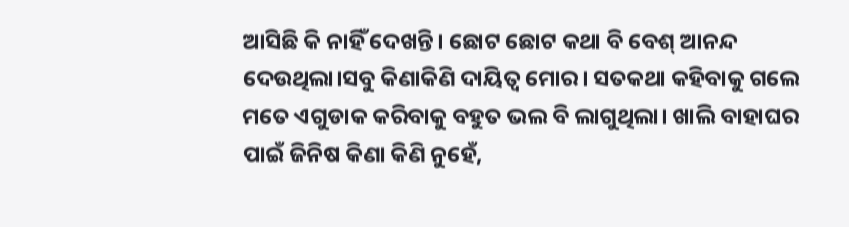ଆସିଛି କି ନାହିଁ ଦେଖନ୍ତି। ଛୋଟ ଛୋଟ କଥା ବି ବେଶ୍ ଆନନ୍ଦ ଦେଉଥିଲା।ସବୁ କିଣାକିଣି ଦାୟିତ୍ବ ମୋର। ସତକଥା କହିବାକୁ ଗଲେ ମତେ ଏଗୁଡାକ କରିବାକୁ ବହୁତ ଭଲ ବି ଲାଗୁଥିଲା। ଖାଲି ବାହାଘର ପାଇଁ ଜିନିଷ କିଣା କିଣି ନୁହେଁ,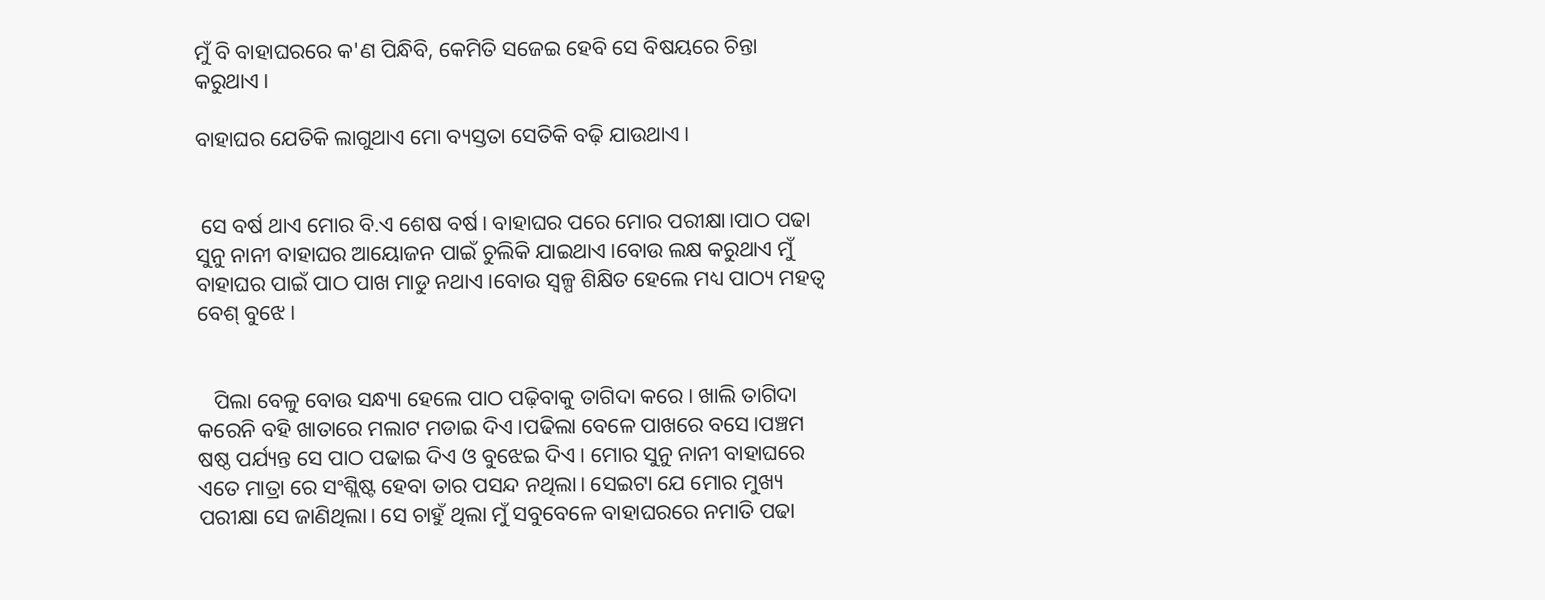ମୁଁ ବି ବାହାଘରରେ କ'ଣ ପିନ୍ଧିବି, କେମିତି ସଜେଇ ହେବି ସେ ବିଷୟରେ ଚିନ୍ତା କରୁଥାଏ।

ବାହାଘର ଯେତିକି ଲାଗୁଥାଏ ମୋ ବ୍ୟସ୍ତତା ସେତିକି ବଢ଼ି ଯାଉଥାଏ।


 ସେ ବର୍ଷ ଥାଏ ମୋର ବି.ଏ ଶେଷ ବର୍ଷ। ବାହାଘର ପରେ ମୋର ପରୀକ୍ଷା।ପାଠ ପଢା ସୁନୁ ନାନୀ ବାହାଘର ଆୟୋଜନ ପାଇଁ ଚୁଲିକି ଯାଇଥାଏ।ବୋଉ ଲକ୍ଷ କରୁଥାଏ ମୁଁ ବାହାଘର ପାଇଁ ପାଠ ପାଖ ମାଡୁ ନଥାଏ।ବୋଉ ସ୍ବଳ୍ପ ଶିକ୍ଷିତ ହେଲେ ମଧ୍ୟ ପାଠ୍ୟ ମହତ୍ୱ ବେଶ୍ ବୁଝେ।


   ପିଲା ବେଳୁ ବୋଉ ସନ୍ଧ୍ୟା ହେଲେ ପାଠ ପଢ଼ିବାକୁ ତାଗିଦା କରେ। ଖାଲି ତାଗିଦା କରେନି ବହି ଖାତାରେ ମଲାଟ ମଡାଇ ଦିଏ।ପଢିଲା ବେଳେ ପାଖରେ ବସେ।ପଞ୍ଚମ ଷଷ୍ଠ ପର୍ଯ୍ୟନ୍ତ ସେ ପାଠ ପଢାଇ ଦିଏ ଓ ବୁଝେଇ ଦିଏ। ମୋର ସୁନୁ ନାନୀ ବାହାଘରେ ଏତେ ମାତ୍ରା ରେ ସଂଶ୍ଲିଷ୍ଟ ହେବା ତାର ପସନ୍ଦ ନଥିଲା। ସେଇଟା ଯେ ମୋର ମୁଖ୍ୟ ପରୀକ୍ଷା ସେ ଜାଣିଥିଲା। ସେ ଚାହୁଁ ଥିଲା ମୁଁ ସବୁବେଳେ ବାହାଘରରେ ନମାତି ପଢା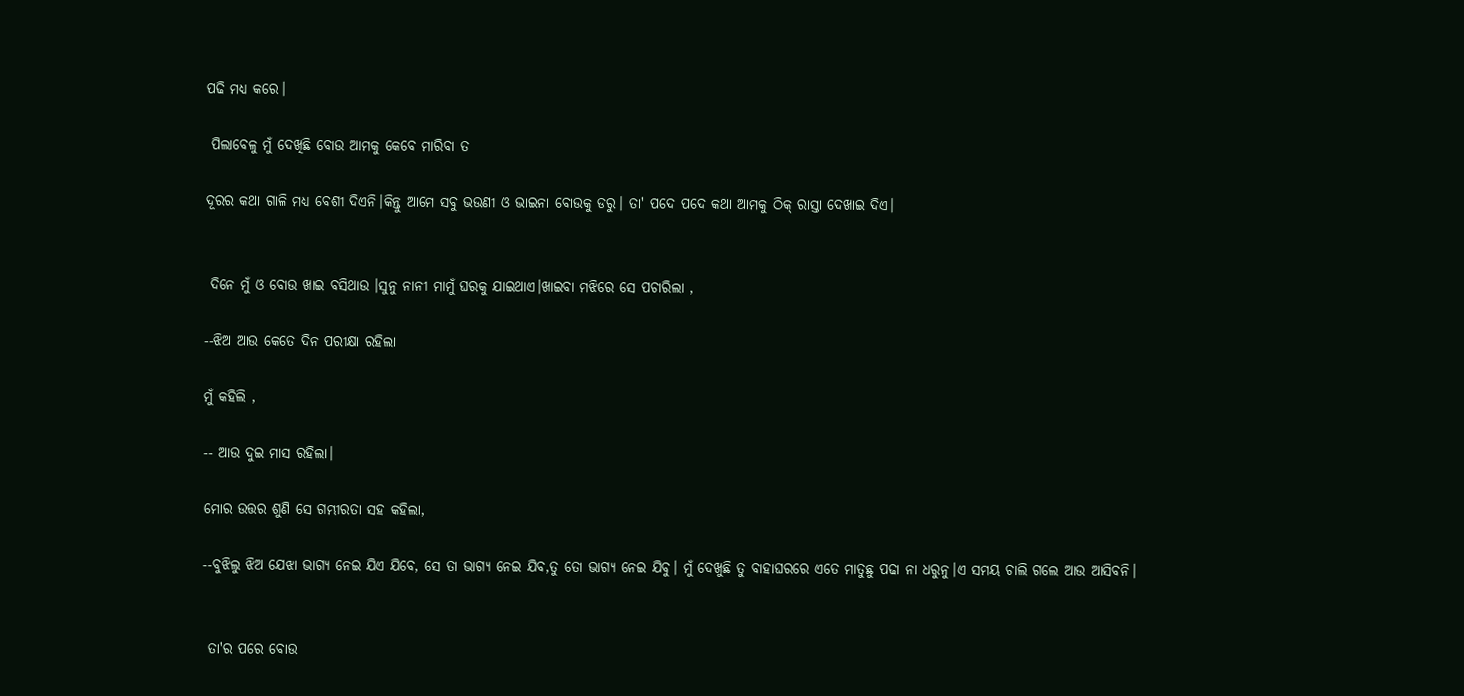ପଢି ମଧ୍ୟ କରେ।

 ପିଲାବେଳୁ ମୁଁ ଦେଖିଛି ବୋଉ ଆମକୁ କେବେ ମାରିବା ତ

ଦୂରର କଥା ଗାଳି ମଧ୍ୟ ବେଶୀ ଦିଏନି।କିନ୍ତୁ ଆମେ ସବୁ ଭଉଣୀ ଓ ଭାଇନା ବୋଉକୁ ଡରୁ। ତା' ପଦେ ପଦେ କଥା ଆମକୁ ଠିକ୍ ରାସ୍ତା ଦେଖାଇ ଦିଏ।


 ଦିନେ ମୁଁ ଓ ବୋଉ ଖାଇ ବସିଥାଉ ।ସୁନୁ ନାନୀ ମାମୁଁ ଘରକୁ ଯାଇଥାଏ।ଖାଇବା ମଝିରେ ସେ ପଚାରିଲା ,

--ଝିଅ ଆଉ କେତେ ଦିନ ପରୀକ୍ଷା ରହିଲା‌

ମୁଁ କହିଲି ,

-- ଆଉ ଦୁଇ ମାସ ରହିଲା।

ମୋର ଉତ୍ତର ଶୁଣି ସେ ଗମ୍ଭୀରତା ସହ କହିଲା,

--ବୁଝିଲୁ ଝିଅ ଯେଝା ଭାଗ୍ୟ ନେଇ ଯିଏ ଯିବେ, ସେ ତା ଭାଗ୍ୟ ନେଇ ଯିବ,ତୁ ତୋ ଭାଗ୍ୟ ନେଇ ଯିବୁ। ମୁଁ ଦେଖୁଛି ତୁ ବାହାଘରରେ ଏତେ ମାତୁଛୁ ପଢା ନା ଧରୁନୁ।ଏ ସମୟ ଚାଲି ଗଲେ ଆଉ ଆସିବନି।


 ତା'ର ପରେ ବୋଉ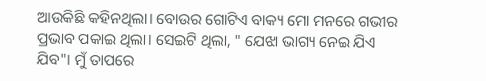ଆଉକିଛି କହିନଥିଲା। ବୋଉର ଗୋଟିଏ ବାକ୍ୟ ମୋ ମନରେ ଗଭୀର ପ୍ରଭାବ ପକାଇ ଥିଲା। ସେଇଟି ଥିଲା, " ଯେଝା ଭାଗ୍ୟ ନେଇ ଯିଏ ଯିବ"। ମୁଁ ତାପରେ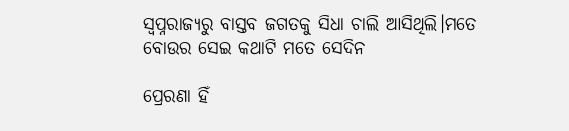ସ୍ବପ୍ନରାଜ୍ୟରୁ ବାସ୍ତବ ଜଗତକୁ ସିଧା ଚାଲି ଆସିଥିଲି।ମତେ ବୋଉର ସେଇ କଥାଟି ମତେ ସେଦିନ

ପ୍ରେରଣା ହିଁ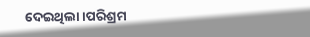ଦେଇଥିଲା‌।ପରିଶ୍ରମ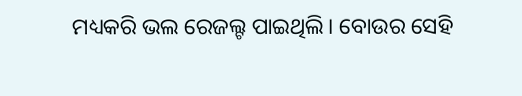ମଧ୍ୟକରି ଭଲ ରେଜଲ୍ଟ ପାଇଥିଲି। ବୋଉର ସେହି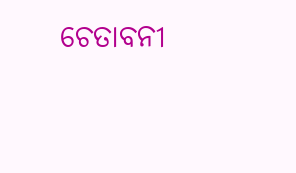ଚେତାବନୀ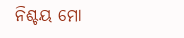ନିଶ୍ଚୟ ମୋ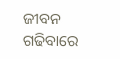ଜୀବନ ଗଢିବାରେ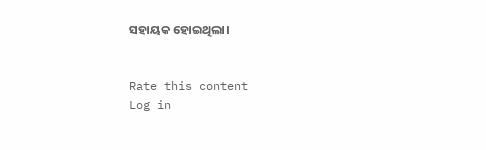ସହାୟକ ହୋଇଥିଲା।


Rate this content
Log in